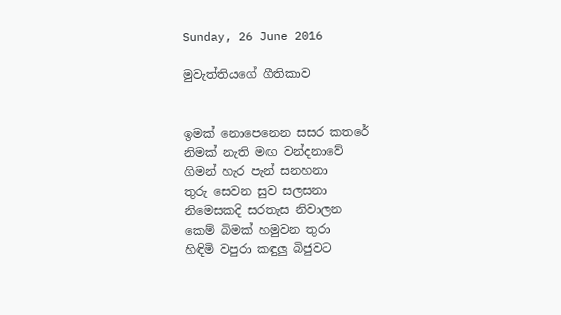Sunday, 26 June 2016

මුවැත්තියගේ ගීතිකාව


ඉමක් නොපෙනෙන සසර කතරේ
නිමක් නැති මඟ වන්දනාවේ
ගිමන් හැර පැන් සනහනා
තුරු සෙවන සුව සලසනා
නිමෙසකදි සරතැස නිවාලන
කෙම් බිමක් හමුවන තුරා
හිඳිමි වපුරා කඳුලු බිජුවට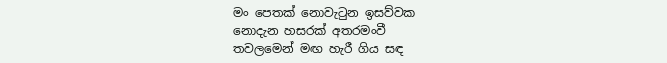මං පෙතක් නොවැටුන ඉසව්වක
නොදැන හසරක් අතරමංවී
තවලමෙන් මඟ හැරී ගිය සඳ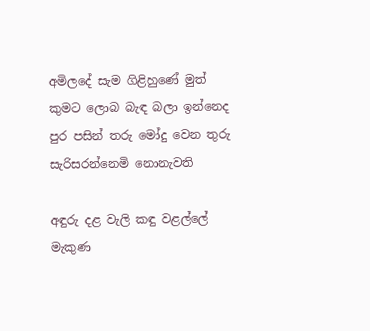අමිලදේ සැම ගිළිහුණේ මුත්
කුමට ලොබ බැඳ බලා ඉන්නෙද
පුර පසින් තරු මෝදු වෙන තුරු
සැරිසරන්නෙමි නොනැවති

අඳුරු දළ වැලි කඳු වළල්ලේ
මැකුණ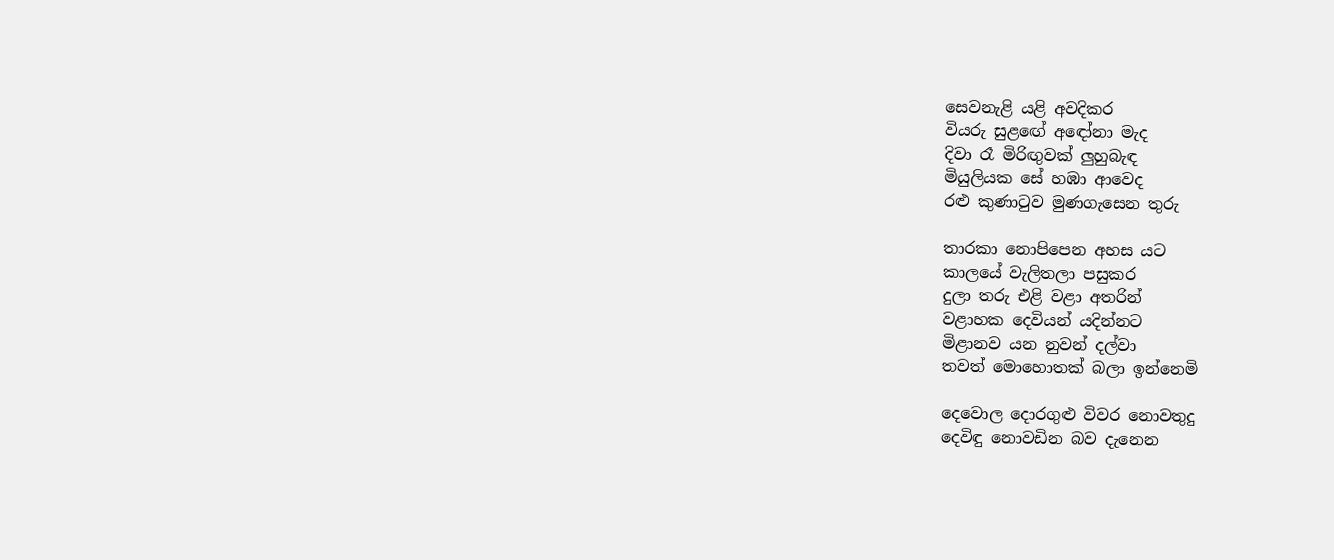සෙවනැළි යළි අවදිකර
වියරු සුළඟේ අඳෝනා මැද
දිවා රෑ මිරිඟුවක් ලුහුබැඳ
මියුලියක සේ හඹා ආවෙද
රළු කුණාටුව මුණගැසෙන තුරු

තාරකා නොපිපෙන අහස යට
කාලයේ වැලිතලා පසුකර
දුලා තරු එළි වළා අතරින්
වළාහක දෙවියන් යදින්නට
මිළානව යන නුවන් දල්වා
තවත් මොහොතක් බලා ඉන්නෙමි

දෙවොල දොරගුළු විවර නොවතුදු
දෙවිඳු නොවඩින බව දැනෙන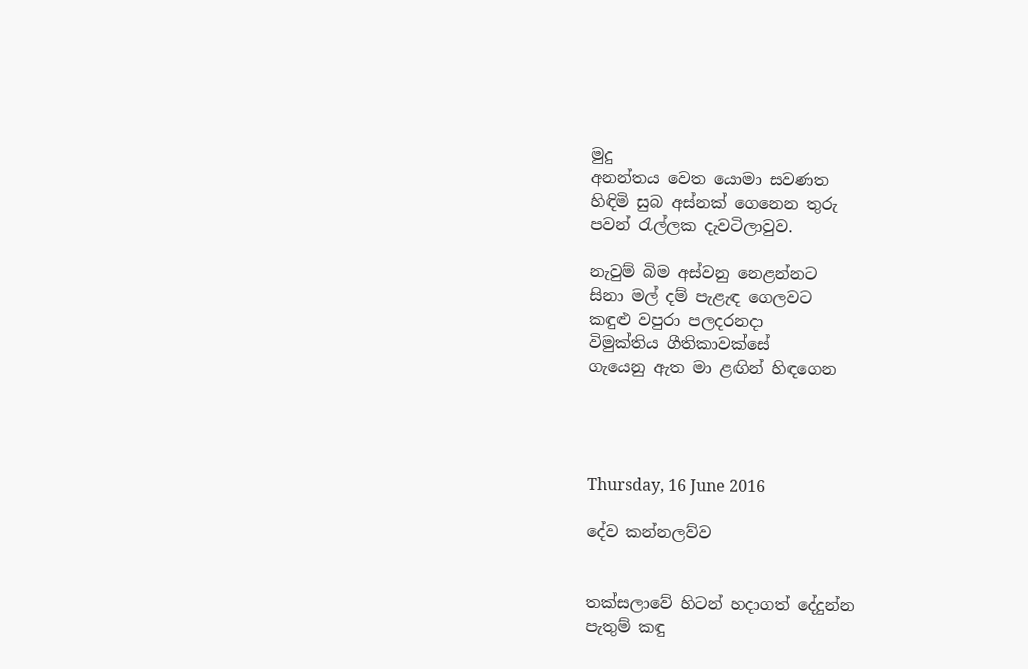මුදු
අනන්තය වෙත යොමා සවණත
හිඳිමි සුබ අස්නක් ගෙනෙන තුරු
පවන් රැල්ලක දැවටිලාවුව.

නැවුම් බිම අස්වනු නෙළන්නට
සිනා මල් දම් පැළැඳ ගෙලවට
කඳුළු වපුරා පලදරනදා
විමුක්තිය ගීතිකාවක්සේ
ගැයෙනු ඇත මා ළඟින් හිඳගෙන




Thursday, 16 June 2016

දේව කන්නලව්ව


තක්සලාවේ හිටන් හදාගත් දේදුන්න
පැතුම් කඳු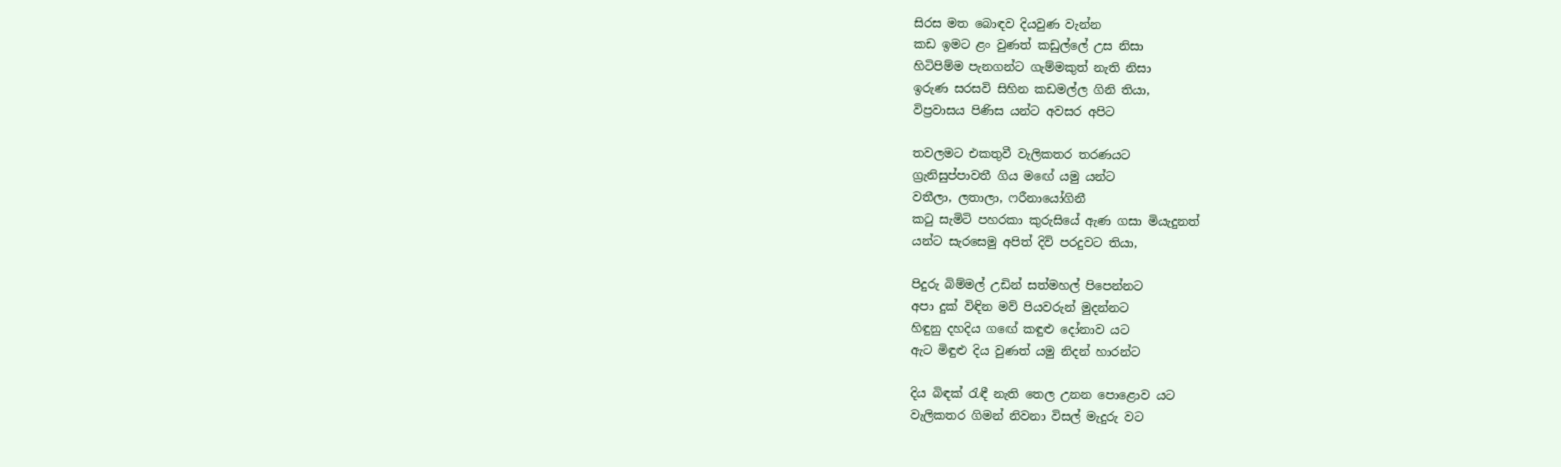සිරස මත බොඳව දියවුණ වැන්න
කඩ ඉමට ළං වුණත් කඩුල්ලේ උස නිසා
හිටිපිම්ම පැනගන්ට ගැම්මකුත් නැති නිසා
ඉරුණ සරසවි සිහින කඩමල්ල ගිනි තියා,
විප්‍රවාසය පිණිස යන්ට අවසර අපිට

තවලමට එකතුවී වැලිකතර තරණයට
ග්‍රැනිසුප්පාවතී ගිය මඟේ යමු යන්ට
වතීලා, ලතාලා, ෆරීනායෝගිනී
කටු සැමිටි පහරකා කුරුසියේ ඇණ ගසා මියැදුනත්
යන්ට සැරසෙමු අපිත් දිවි පරදුවට තියා,

පිදුරු බිම්මල් උඩින් සත්මහල් පිපෙන්නට
අපා දුක් විඳින මව් පියවරුන් මුදන්නට
හිඳුනු දහදිය ගඟේ කඳුළු දෝනාව යට
ඇට මිඳුළු දිය වුණත් යමු නිදන් හාරන්ට

දිය බිඳක් රැඳී නැති තෙල උනන පොළොව යට
වැලිකතර ගිමන් නිවනා විසල් මැදුරු වට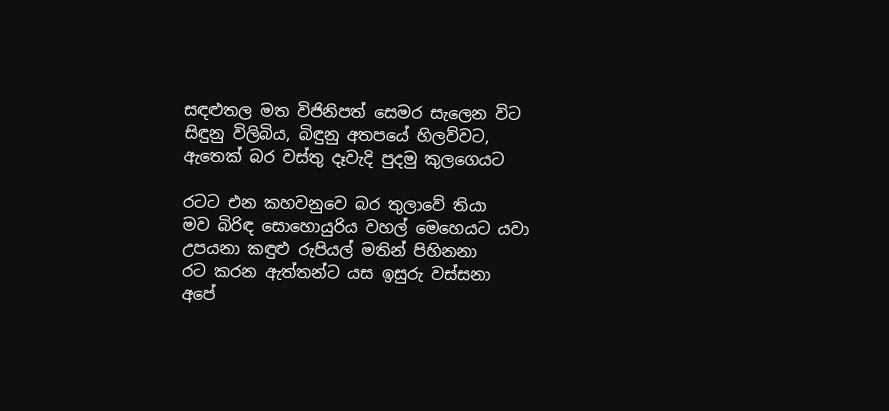සඳළුතල මත විජිනිපත් සෙමර සැලෙන විට
සිඳුනු විලිබිය, බිඳුනු අතපයේ හිලව්වට,
ඇතෙක් බර වස්තු දෑවැදි පුදමු කුලගෙයට

රටට එන කහවනුවෙ බර තුලාවේ තියා
මව බිරිඳ සොහොයුරිය වහල් මෙහෙයට යවා
උපයනා කඳුළු රුපියල් මතින් පිහිනනා
රට කරන ඇත්තන්ට යස ඉසුරු වස්සනා
අපේ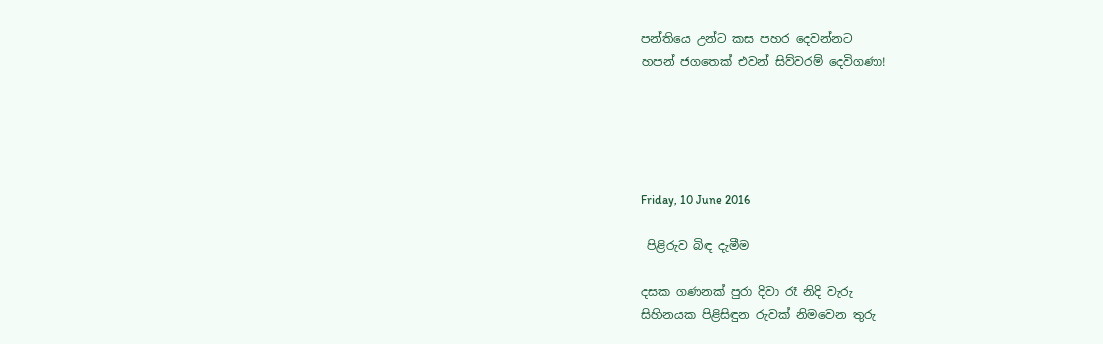පන්තියෙ උන්ට කස පහර දෙවන්නට
හපන් ජගතෙක් එවන් සිව්වරම් දෙවිගණා!





Friday, 10 June 2016

 පිළිරුව බිඳ දැමීම

දසක ගණනක් පුරා දිවා රෑ නිදි වැරු
සිහිනයක පිළිසිඳුන රුවක් නිමවෙන තුරු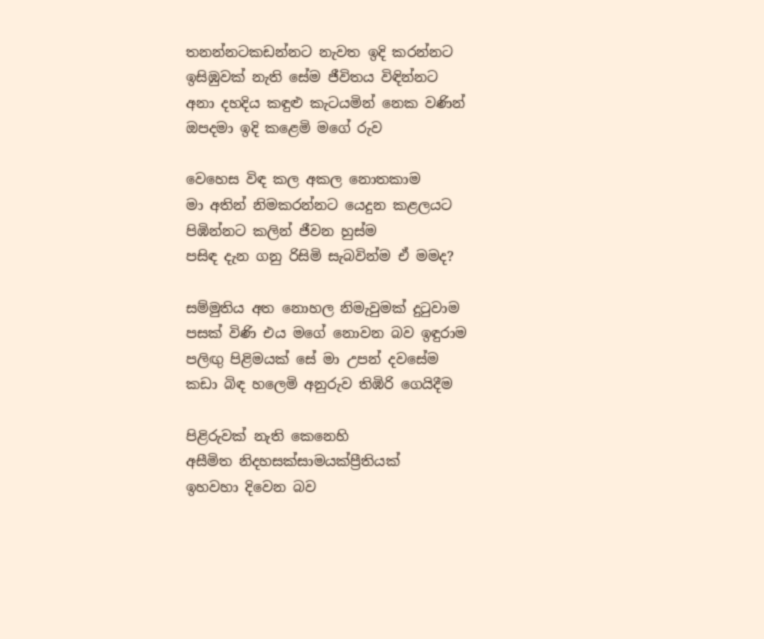තනන්නටකඩන්නට නැවත ඉදි කරන්නට
ඉසිඹුවක් නැති සේම ජීවිතය විඳින්නට
අනා දහදිය කඳුළු කැටයමින් නෙක වණින්
ඔපදමා ඉදි කළෙමි මගේ රුව

වෙහෙස විඳ කල අකල නොතකාම
මා අතින් නිමකරන්නට යෙදුන කළලයට
පිඹින්නට කලින් ජීවන හුස්ම
පසිඳ දැන ගනු රිසිමි සැබවින්ම ඒ මමද?

සම්මුතිය අත නොහල නිමැවුමක් දුටුවාම
පසක් විණි එය මගේ නොවන බව ඉඳුරාම
පලිඟු පිළිමයක් සේ මා උපන් දවසේම
කඩා බිඳ හලෙමි අනුරුව තිඹිරි ගෙයිදීම

පිළිරුවක් නැති කෙනෙහි
අසීමිත නිදහසක්සාමයක්ප්‍රීතියක්
ඉහවහා දිවෙන බව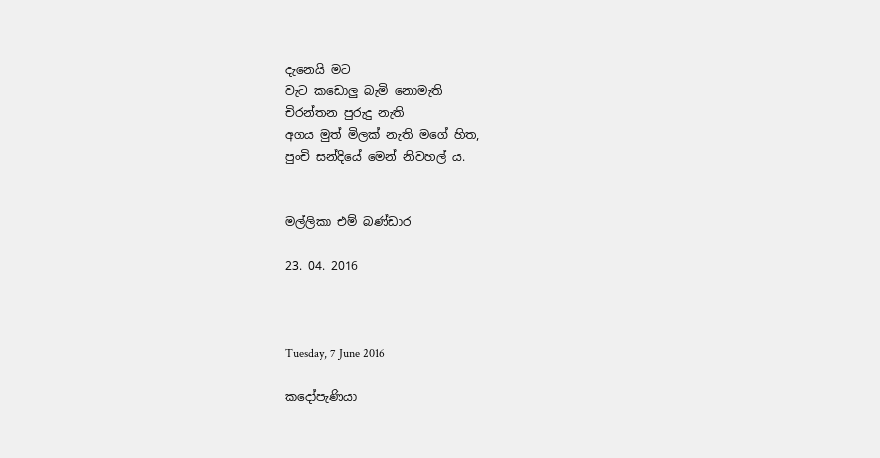දැනෙයි මට
වැට කඩොලු බැමි නොමැති
චිරන්තන පුරුදු නැති
අගය මුත් මිලක් නැති මගේ හිත,
පුංචි සන්දියේ මෙන් නිවහල් ය.


මල්ලිකා එම් බණ්ඩාර

23. 04. 2016



Tuesday, 7 June 2016

කදෝපැණියා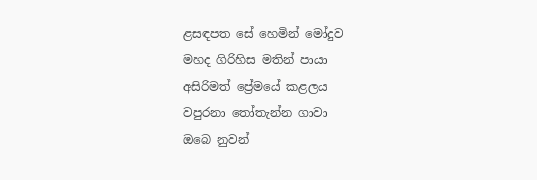ළසඳපත සේ හෙමින් මෝදුව
මහද ගිරිහිස මතින් පායා
අසිරිමත් ප්‍රේමයේ කළලය
වපුරනා තෝතැන්න ගාවා
ඔබෙ නුවන්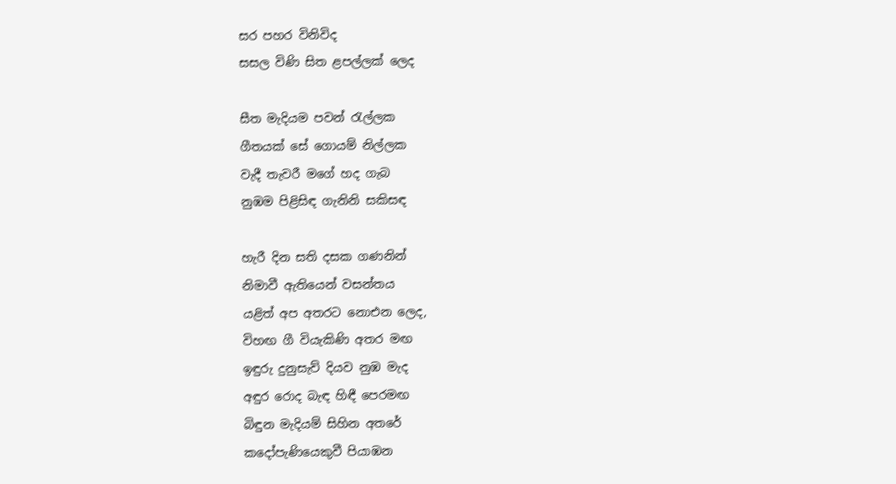සර පහර විනිවිද
සසල විණි සිත ළපල්ලක් ලෙද

සීත මැදියම පවන් රැල්ලක
ගීතයක් සේ ගොයම් නිල්ලක
වැදී තැවරී මගේ හද ගැබ
නුඹම පිළිසිඳ ගැනිනි සකිසඳ

හැරී දින සති දසක ගණනින්
නිමාවී ඇතියෙන් වසන්තය
යළිත් අප අතරට නොඑන ලෙද,
විහඟ ගී වියැකිණි අතර මඟ
ඉඳුරු දුනුසැව් දියව නුඹ මැද
අඳුර රොද බැඳ හිඳී පෙරමඟ
බිඳුන මැදියම් සිහින අතරේ
කදෝපැණියෙකුවී පියාඹන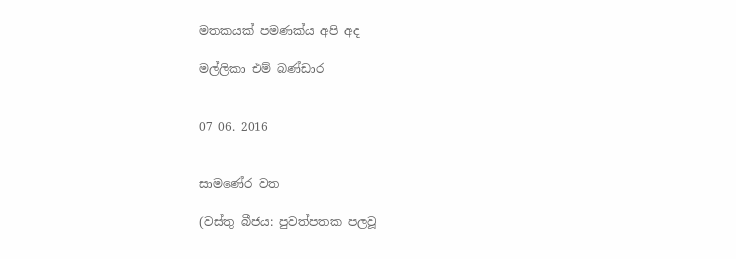මතකයක් පමණක්ය අපි අද

මල්ලිකා එම් බණ්ඩාර


07 06. 2016


සාමණේර වත

(වස්තු බීජය: පුවත්පතක පලවූ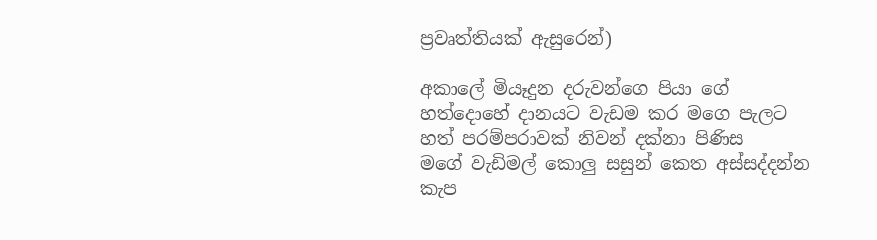ප්‍රවෘත්තියක් ඇසුරෙන්)

අකාලේ මියෑදුන දරුවන්ගෙ පියා ගේ
හත්දොහේ දානයට වැඩම කර මගෙ පැලට
හත් පරම්පරාවක් නිවන් දක්නා පිණිස
මගේ වැඩිමල් කොලු සසුන් කෙත අස්සද්දන්න
කැප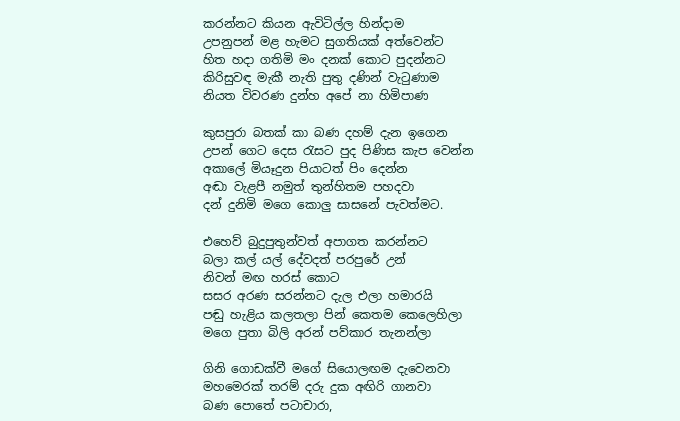කරන්නට කියන ඇවිටිල්ල හින්දාම
උපනුපන් මළ හැමට සුගතියක් අත්වෙන්ට
හිත හදා ගතිමි මං දනක් කොට පුදන්නට
කිරිසුවඳ මැකී නැති පුතු දණින් වැටුණාම
නියත විවරණ දුන්හ අපේ නා හිමිපාණ

කුසපුරා බතක් කා බණ දහම් දැන ඉගෙන
උපන් ගෙට දෙස රැසට පුද පිණිස කැප වෙන්න
අකාලේ මියෑදුන පියාටත් පිං දෙන්න
අඬා වැළපී නමුත් තුන්හිතම පහදවා
දන් දුනිමි මගෙ කොලු සාසනේ පැවත්මට.

එහෙව් බුදුපුතුන්වත් අපාගත කරන්නට
බලා කල් යල් දේවදත් පරපුරේ උන්
නිවන් මඟ හරස් කොට
සසර අරණ සරන්නට දැල එලා හමාරයි
පඬු හැළිය කලතලා පින් කෙතම කෙලෙහිලා
මගෙ පුතා බිලි අරන් පව්කාර තැනන්ලා

ගිනි ගොඩක්වී මගේ සියොලඟම දැවෙනවා
මහමෙරක් තරම් දරු දුක අඟිරි ගානවා
බණ පොතේ පටාචාරා,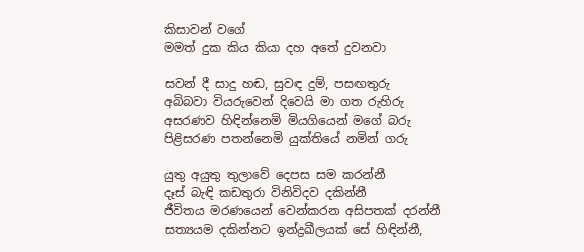කිසාවන් වගේ
මමත් දුක කිය කියා දහ අතේ දුවනවා

සවන් දී සාදු හඬ, සුවඳ දුම්, පසඟතුරු
අබිබවා වියරුවෙන් දිවෙයි මා ගත රුහිරු
අසරණව හිඳින්නෙමි මියගියෙන් මගේ බරු
පිළිසරණ පතන්නෙමි යුක්තියේ නමින් ගරු

යුතු අයුතු තුලාවේ දෙපස සම කරන්නී
දෑස් බැඳි කඩතුරා විනිවිදව දකින්නී
ජීවිතය මරණයෙන් වෙන්කරන අසිපතක් දරන්නී
සත්‍යයම දකින්නට ඉන්ද්‍රඛීලයක් සේ හිඳින්නී,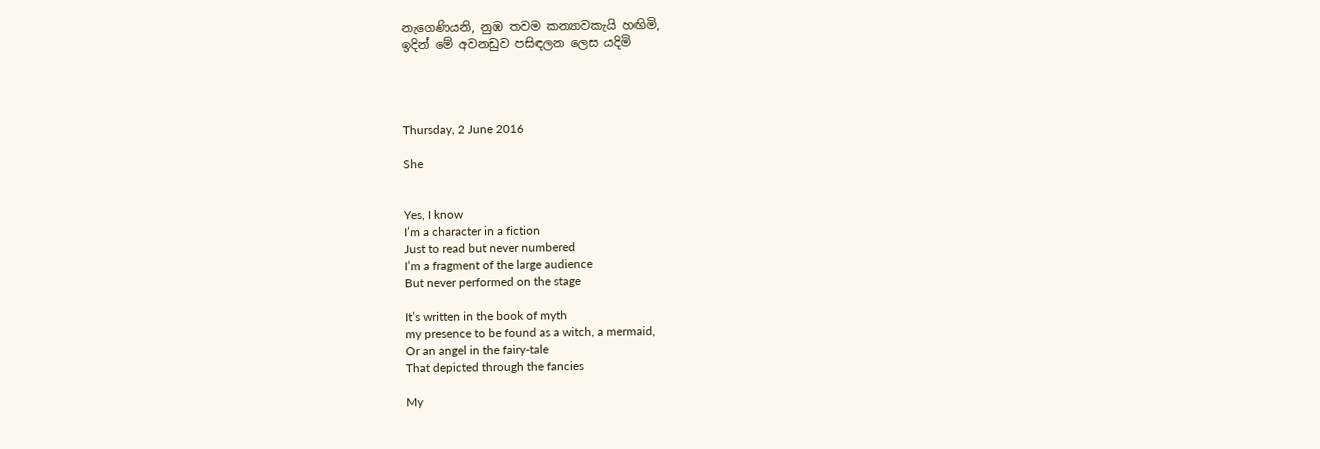නැගෙණියනි, නුඹ තවම කන්‍යාවකැයි හඟිමි,
ඉදින් මේ අවනඩුව පසිඳලන ලෙස යදිමි




Thursday, 2 June 2016

She


Yes, I know
I’m a character in a fiction
Just to read but never numbered
I’m a fragment of the large audience
But never performed on the stage

It’s written in the book of myth
my presence to be found as a witch, a mermaid,
Or an angel in the fairy-tale
That depicted through the fancies

My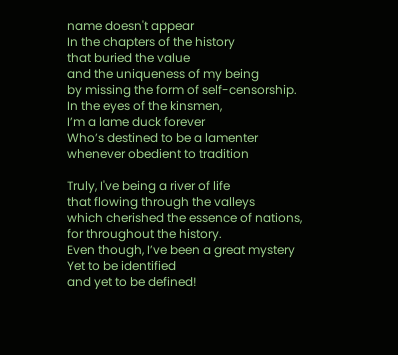name doesn't appear
In the chapters of the history
that buried the value
and the uniqueness of my being
by missing the form of self-censorship.
In the eyes of the kinsmen,
I’m a lame duck forever
Who’s destined to be a lamenter
whenever obedient to tradition

Truly, I've being a river of life
that flowing through the valleys
which cherished the essence of nations,
for throughout the history.
Even though, I’ve been a great mystery
Yet to be identified
and yet to be defined!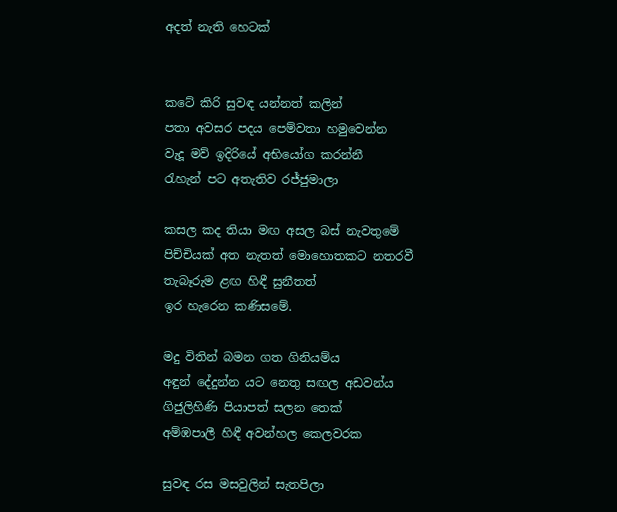අදත් නැති හෙටක්


කටේ කිරි සුවඳ යන්නත් කලින්
පතා අවසර පදය පෙම්වතා හමුවෙන්න
වැදූ මව් ඉදිරියේ අභියෝග කරන්නී
රැහැන් පට අතැතිව රජ්ජුමාලා

කසල කද තියා මඟ අසල බස් නැවතුමේ
පිච්චියක් අත නැතත් මොහොතකට නතරවී
තැබෑරුම ළඟ හිඳී සුනීතත්
ඉර හැරෙන කණිසමේ.

මදු විතින් බමන ගත ගිනියම්ය
අඳුන් දේදුන්න යට නෙතු සඟල අඩවන්ය
ගිජුලිහිණි පියාපත් සලන තෙක්
අම්ඹපාලී හිඳී අවන්හල කෙලවරක

සුවඳ රස මසවුලින් සැතපිලා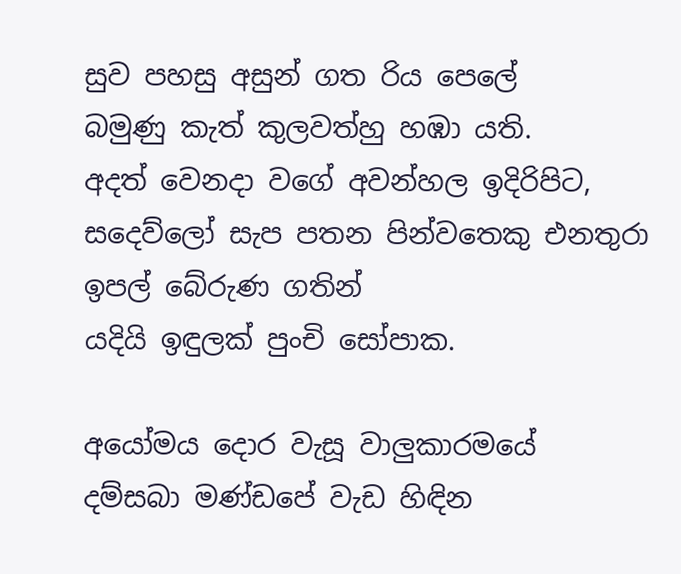සුව පහසු අසුන් ගත රිය පෙලේ
බමුණු කැත් කුලවත්හු හඹා යති.
අදත් වෙනදා වගේ අවන්හල ඉදිරිපිට,
සදෙව්ලෝ සැප පතන පින්වතෙකු එනතුරා
ඉපල් බේරුණ ගතින්
යදියි ඉඳුලක් පුංචි සෝපාක.

අයෝමය දොර වැසූ වාලුකාරමයේ
දම්සබා මණ්ඩපේ වැඩ හිඳින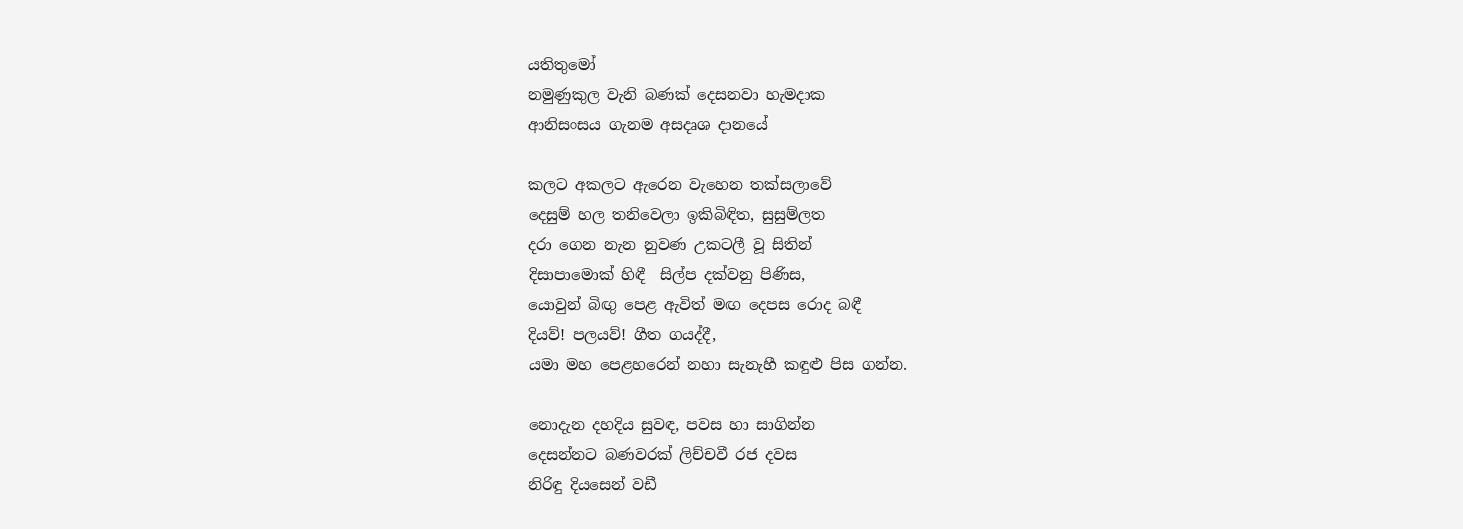යතිතුමෝ
නමුණුකුල වැනි බණක් දෙසනවා හැමදාක
ආනිසංසය ගැනම අසදෘශ දානයේ

කලට අකලට ඇරෙන වැහෙන තක්සලාවේ
දෙසුම් හල තනිවෙලා ඉකිබිඳිත, සුසුම්ලත
දරා ගෙන නැන නුවණ උකටලී වූ සිතින්
දිසාපාමොක් හිඳී  සිල්ප දක්වනු පිණිස,
යොවුන් බිඟු පෙළ ඇවිත් මඟ දෙපස රොද බඳී
දියව්! පලයව්! ගීත ගයද්දී,
යමා මහ පෙළහරෙන් නහා සැනැහී කඳුළු පිස ගන්න.

නොදැන දහදිය සුවඳ, පවස හා සාගින්න
දෙසන්නට බණවරක් ලිච්චවී රජ දවස
නිරිඳු දියසෙන් වඩී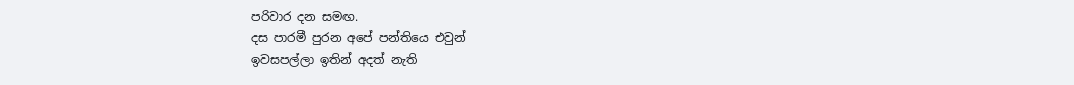පරිවාර දන සමඟ.
දස පාරමී පුරන අපේ පන්තියෙ එවුන්
ඉවසපල්ලා ඉතින් අදත් නැති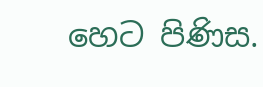හෙට පිණිස.